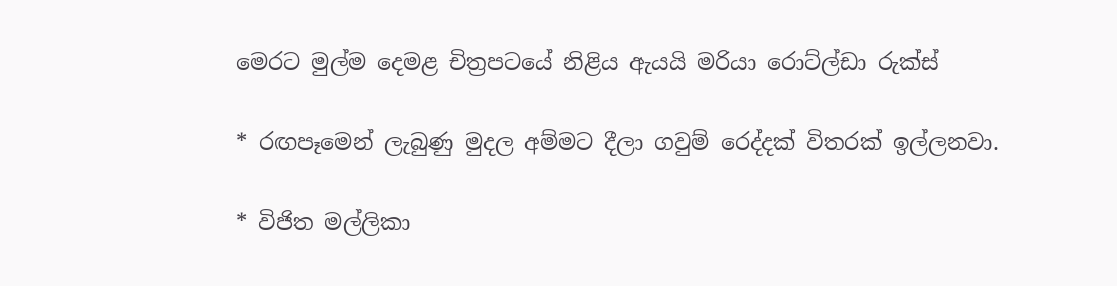මෙරට මුල්ම දෙමළ චිත්‍රපටයේ නිළිය ඇයයි මරියා රොට්ල්ඩා රුක්ස්

* රඟපෑමෙන් ලැබුණු මුදල අම්මට දීලා ගවුම් රෙද්දක් විතරක් ඉල්ලනවා.

* විජිත මල්ලිකා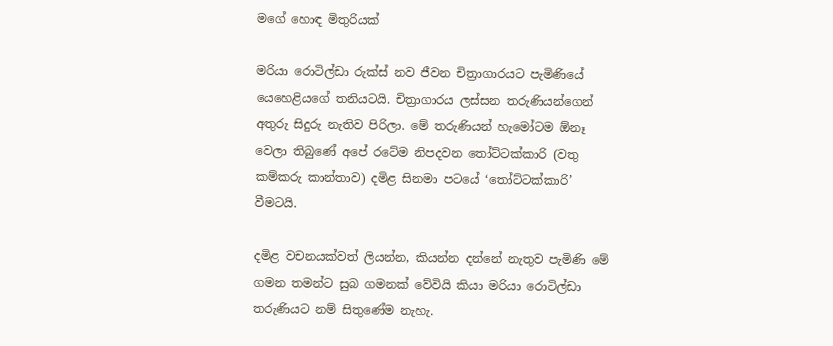මගේ හොඳ මිතුරියක්

මරියා රොටිල්ඩා රුක්ස් නව ජීවන චිත්‍රාගාරයට පැමිණියේ යෙහෙළියගේ තනියටයි. චිත්‍රාගාරය ලස්සන තරුණියන්ගෙන් අතුරු සිදුරු නැතිව පිරිලා. මේ තරුණියන් හැමෝටම ඕනෑ වෙලා තිබුණේ අපේ රටේම නිපදවන තෝට්ටක්කාරි (වතු කම්කරු කාන්තාව) දමිළ සිනමා පටයේ ‘තෝට්ටක්කාරි’ වීමටයි.

දමිළ වචනයක්වත් ලියන්න, කියන්න දන්නේ නැතුව පැමිණි මේ ගමන තමන්ට සුබ ගමනක් වේවියි කියා මරියා රොටිල්ඩා තරුණියට නම් සිතුණේම නැහැ.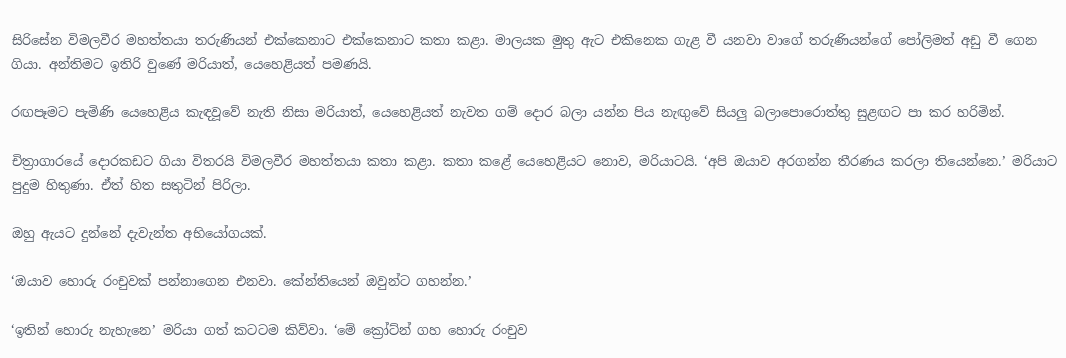සිරිසේන විමලවීර මහත්තයා තරුණියන් එක්කෙනාට එක්කෙනාට කතා කළා. මාලයක මුතු ඇට එකිනෙක ගැළ වී යනවා වාගේ තරුණියන්ගේ පෝලිමත් අඩු වී ගෙන ගියා. අන්තිමට ඉතිරි වුණේ මරියාත්, යෙහෙළියත් පමණයි.

රඟපෑමට පැමිණි යෙහෙළිය කැඳවූවේ නැති නිසා මරියාත්, යෙහෙළියත් නැවත ගම් දොර බලා යන්න පිය නැඟුවේ සියලු බලාපොරොත්තු සුළඟට පා කර හරිමින්.

චිත්‍රාගාරයේ දොරකඩට ගියා විතරයි විමලවීර මහත්තයා කතා කළා. කතා කළේ යෙහෙළියට නොව, මරියාටයි. ‘අපි ඔයාව අරගන්න තීරණය කරලා තියෙන්නෙ.’ මරියාට පුදුම හිතුණා. ඒත් හිත සතුටින් පිරිලා.

ඔහු ඇයට දුන්නේ දැවැන්ත අභියෝගයක්.

‘ඔයාව හොරු රංචුවක් පන්නාගෙන එනවා. කේන්තියෙන් ඔවුන්ට ගහන්න.’

‘ඉතින් හොරු නැහැනෙ’ මරියා ගත් කටටම කිව්වා. ‘මේ ක්‍රෝට්න් ගහ හොරු රංචුව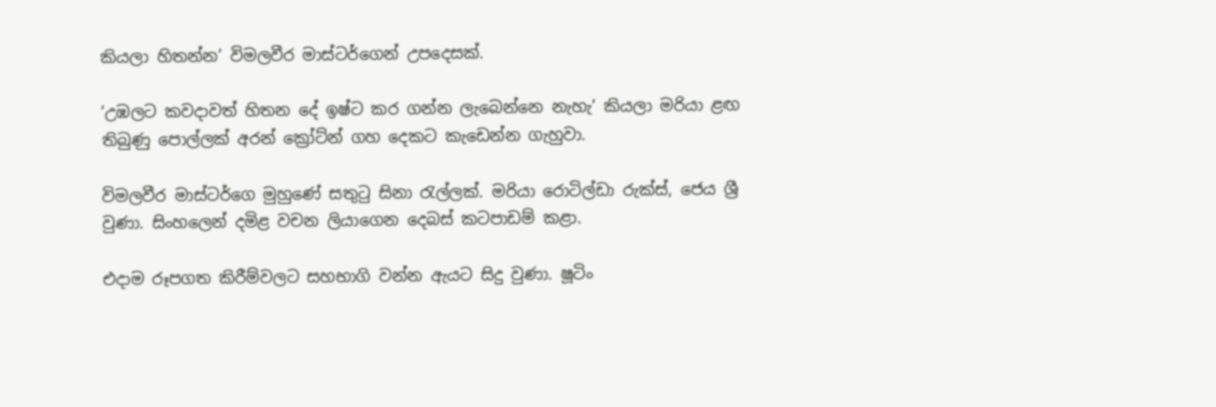කියලා හිතන්න’ විමලවීර මාස්ටර්ගෙන් උපදෙසක්.

‘උඹලට කවදාවත් හිතන දේ ඉෂ්ට කර ගන්න ලැබෙන්නෙ නැහැ’ කියලා මරියා ළඟ තිබුණු පොල්ලක් අරන් ක්‍රෝට්න් ගහ දෙකට කැඩෙන්න ගැහුවා.

විමලවීර මාස්ටර්ගෙ මුහුණේ සතුටු සිනා රැල්ලක්. මරියා රොටිල්ඩා රුක්ස්, ජෙය ශ්‍රී වුණා. සිංහලෙන් දමිළ වචන ලියාගෙන දෙබස් කටපාඩම් කළා.

එදාම රූපගත කිරීම්වලට සහභාගි වන්න ඇයට සිදු වුණා. ෂූටිං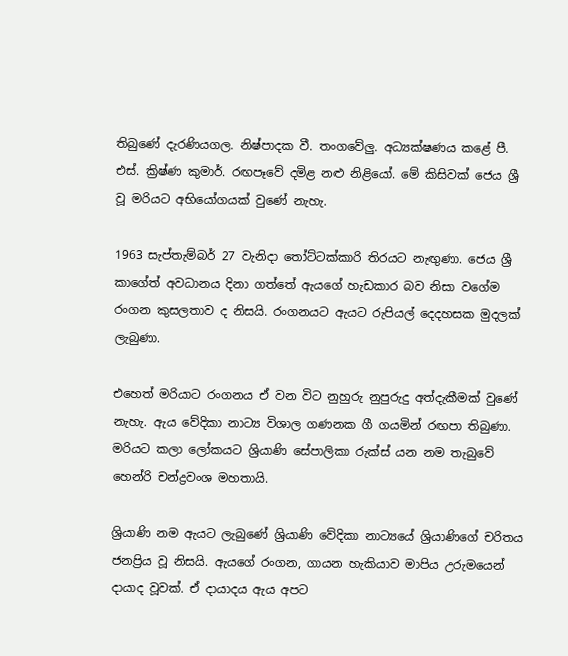තිබුණේ දැරණියගල. නිෂ්පාදක වී. තංගවේලු. අධ්‍යක්ෂණය කළේ පී. එස්. ක්‍රිෂ්ණ කුමාර්. රඟපෑවේ දමිළ නළු නිළියෝ. මේ කිසිවක් ජෙය ශ්‍රී වූ මරියට අභියෝගයක් වුණේ නැහැ.

1963 සැප්තැම්බර් 27 වැනිදා තෝට්ටක්කාරි තිරයට නැඟුණා. ජෙය ශ්‍රී කාගේත් අවධානය දිනා ගත්තේ ඇයගේ හැඩකාර බව නිසා වගේම රංගන කුසලතාව ද නිසයි. රංගනයට ඇයට රුපියල් දෙදහසක මුදලක් ලැබුණා.

එහෙත් මරියාට රංගනය ඒ වන විට නුහුරු නුපුරුදු අත්දැකීමක් වුණේ නැහැ. ඇය වේදිකා නාට්‍ය විශාල ගණනක ගී ගයමින් රඟපා තිබුණා. මරියට කලා ලෝකයට ශ්‍රියාණි සේපාලිකා රුක්ස් යන නම තැබුවේ හෙන්රි චන්ද්‍රවංශ මහතායි.

ශ්‍රියාණි නම ඇයට ලැබුණේ ශ්‍රියාණි වේදිකා නාට්‍යයේ ශ්‍රියාණිගේ චරිතය ජනප්‍රිය වූ නිසයි. ඇයගේ රංගන, ගායන හැකියාව මාපිය උරුමයෙන් දායාද වූවක්. ඒ දායාදය ඇය අපට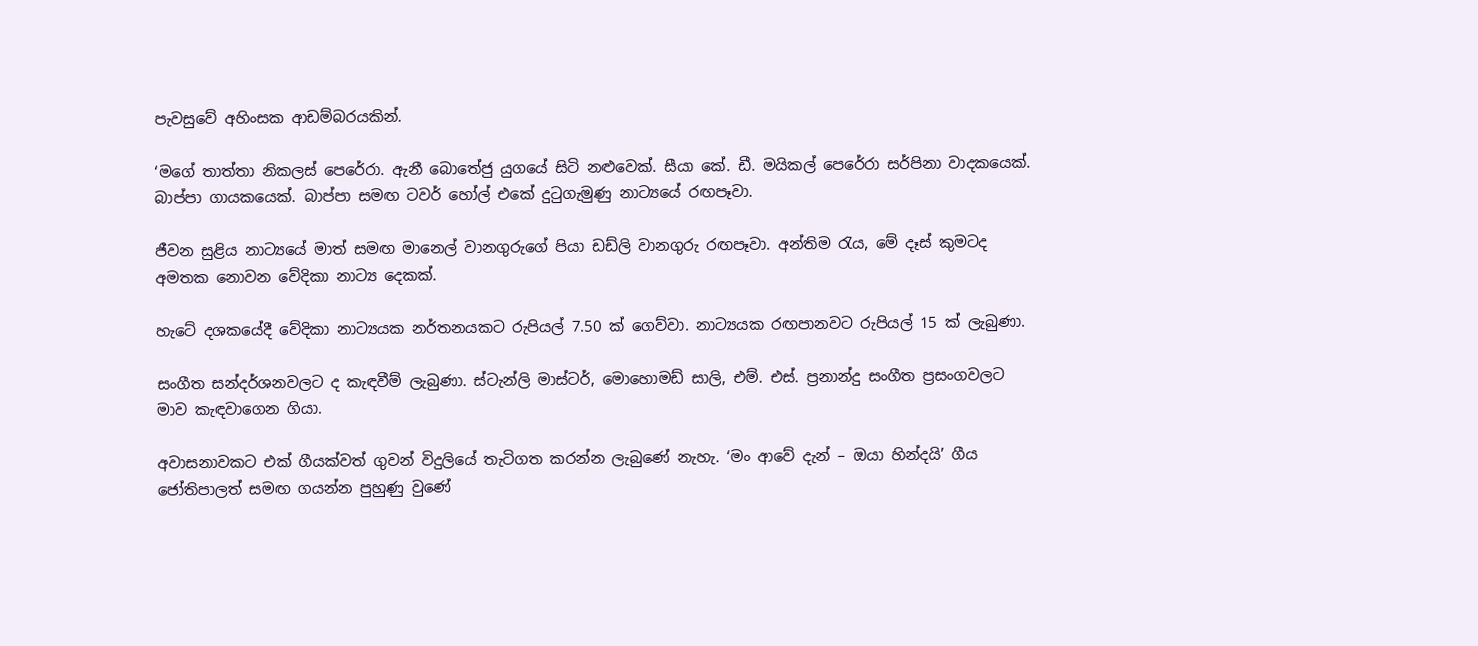පැවසුවේ අහිංසක ආඩම්බරයකින්.

‘මගේ තාත්තා නිකලස් පෙරේරා. ඇනී බොතේජු යුගයේ සිටි නළුවෙක්. සීයා කේ. ඩී. මයිකල් පෙරේරා සර්පිනා වාදකයෙක්. බාප්පා ගායකයෙක්. බාප්පා සමඟ ටවර් හෝල් එකේ දුටුගැමුණු නාට්‍යයේ රඟපෑවා.

ජීවන සුළිය නාට්‍යයේ මාත් සමඟ මානෙල් වානගුරුගේ පියා ඩඩ්ලි වානගුරු රඟපෑවා. අන්තිම රැය, මේ දෑස් කුමටද අමතක නොවන වේදිකා නාට්‍ය දෙකක්.

හැටේ දශකයේදී වේදිකා නාට්‍යයක නර්තනයකට රුපියල් 7.50 ක් ගෙව්වා. නාට්‍යයක රඟපානවට රුපියල් 15 ක් ලැබුණා.

සංගීත සන්දර්ශනවලට ද කැඳවීම් ලැබුණා. ස්ටැන්ලි මාස්ටර්, මොහොමඩ් සාලි, එම්. එස්. ප්‍රනාන්දු සංගීත ප්‍රසංගවලට මාව කැඳවාගෙන ගියා.

අවාසනාවකට එක් ගීයක්වත් ගුවන් විදුලියේ තැටිගත කරන්න ලැබුණේ නැහැ. ‘මං ආවේ දැන් – ඔයා හින්දයි’ ගීය ජෝතිපාලත් සමඟ ගයන්න පුහුණු වුණේ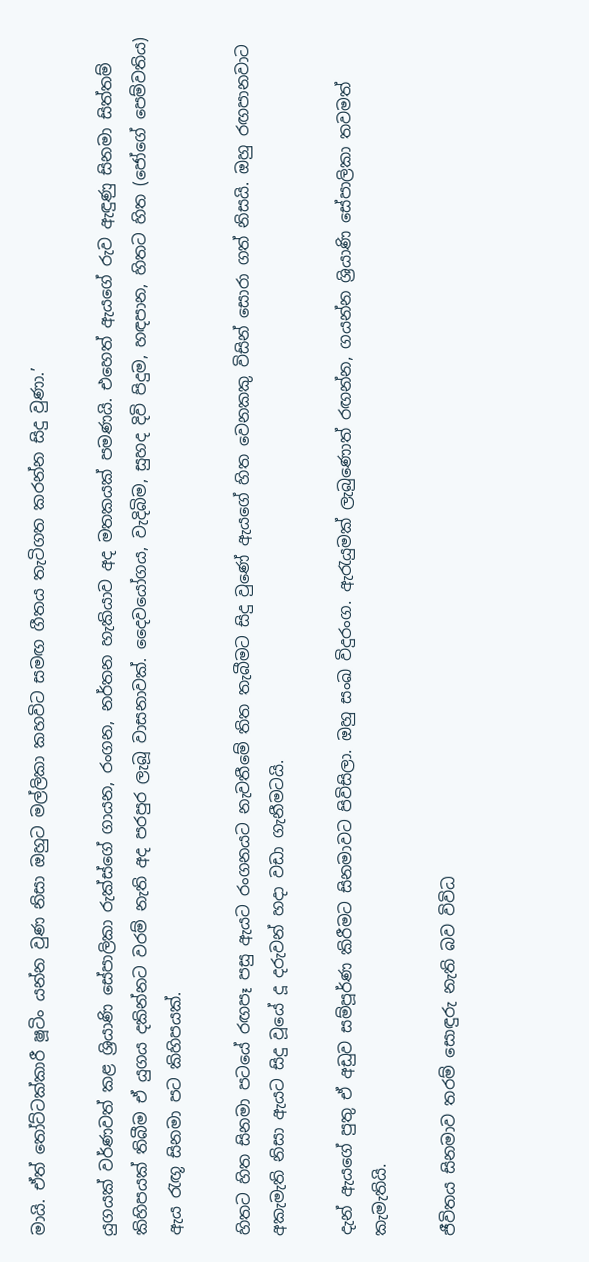මායි. ඒත් තෝට්ටක්කාරී ෂූටිං යන්න වුණ නිසා ඔහුට මල්ලිකා කහවිට සමඟ ගීතය තැටිගත කරන්න සිදු වුණා.’

යුගයක් වර්ණවත් කළ ශ්‍රියාණි සේපාලිකා රුක්ස්ගේ ගායන, රංගන, නර්තන හැකියාව අද මතකයක් පමණයි. එහෙත් ඇයගේ රුව ඇඳුණු සිනමා සිත්තම් කිහිපයක් තිබීම ඒ යුගය දකින්නට වරම් නැති අද පරපුර ලැබූ වාසනාවක්. දෛවයෝගය, වැදිබිම, සුහද දිවි පිදුම, හඳපාන, හිතට හිත (ජෝගේ පෙම්වතිය) ඇය රැඟූ සිනමා පට කිහිපයක්.

හිතට හිත සිනමා පටයේ රඟපෑ පසු ඇයට රංගනයට නැවතීමේ තිත තැබීමට සිදු වුණේ ඇයගේ හිත වෙනකකු විසින් සොරා ගත් නිසයි. ඔහු රඟපානවාට අකැමැති නිසා ඇයට සිදු වූයේ දූ දරුවන් හදා වඩා ගැනීමටයි.

දැන් ඇයගේ පුතු ඒ අඩුව සම්පූර්ණ කිරීමට සිනමාවට පිවිසිලා. ඔහු සංඛ විදුරංග. ඇරැයුමක් ලැබුණොත් රඟන්න, ගයන්න ශ්‍රියාණි සේපාලිකා තවමත් කැමැතියි.

ජීවිතය සිනමාව තරම් සොඳුරු නැති බව විවිධ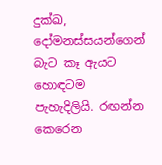දුක්ඛ, දෝමනස්සයන්ගෙන් බැට කෑ ඇයට හොඳටම පැහැදිලියි. රඟන්න කෙරෙන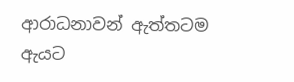ආරාධනාවන් ඇත්තටම ඇයට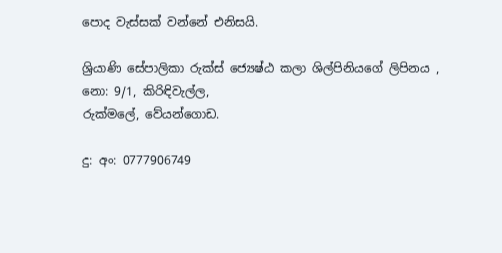පොද වැස්සක් වන්නේ එනිසයි.

ශ්‍රියාණි සේපාලිකා රුක්ස් ජ්‍යෙෂ්ඨ කලා ශිල්පිනියගේ ලිපිනය ,
නො: 9/1, කිරිඳිවැල්ල,
රුක්මලේ, වේයන්ගොඩ.

දු: අං: 0777906749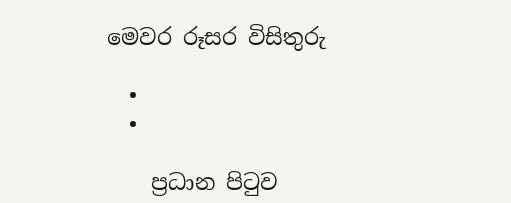මෙවර රූසර විසිතුරු

  •
  •

    ප්‍රධාන පිටුව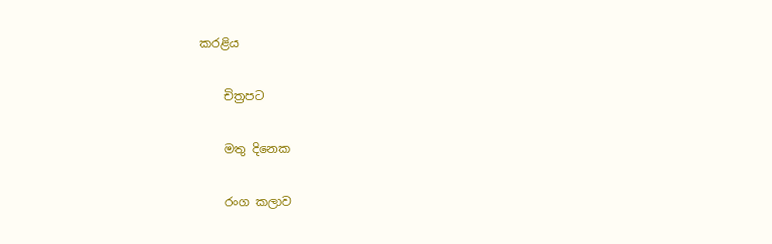කරළිය

    චිත්‍රපට

    මතු දිනෙක

    රංග කලාව